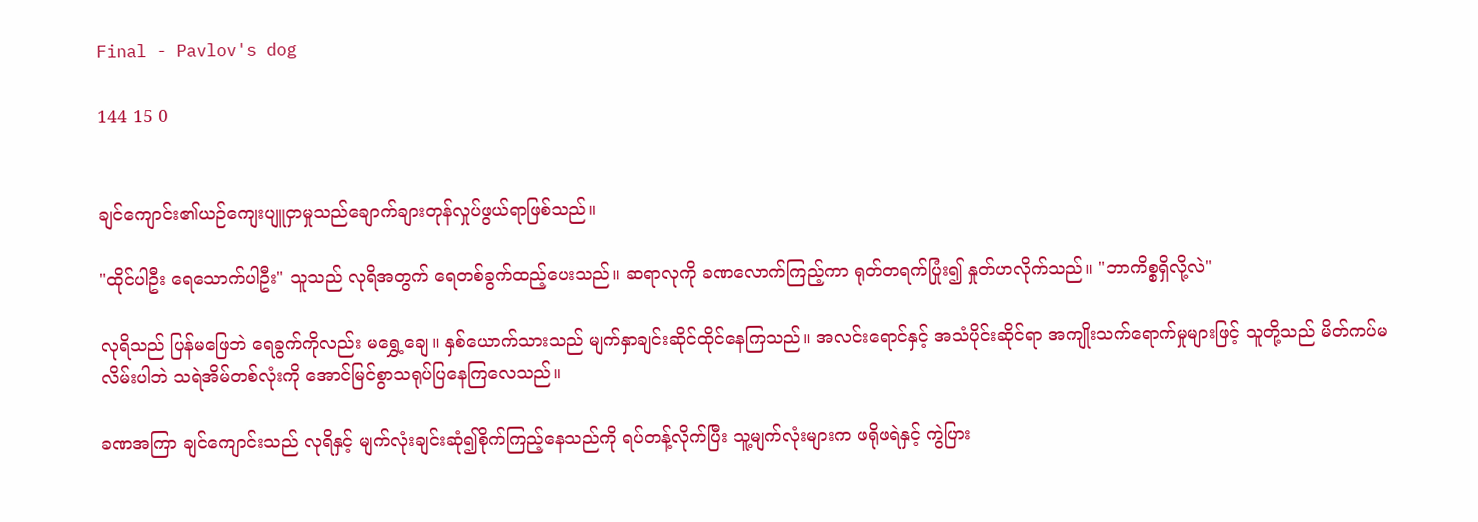Final - Pavlov's dog

144 15 0


ချင်ကျောင်း၏ယဉ်ကျေးပျူငှာမှုသည်ချောက်ချားတုန်လှုပ်ဖွယ်ရာဖြစ်သည်။

"ထိုင်ပါဦး ရေသောက်ပါဦး" သူသည် လုရိအတွက် ရေတစ်ခွက်ထည့်ပေးသည်။ ဆရာလုကို ခဏလောက်ကြည့်ကာ ရုတ်တရက်ပြုံး၍ နှုတ်ဟလိုက်သည်။ "ဘာကိစ္စရှိလို့လဲ"

လုရိသည် ပြန်မဖြေဘဲ ရေခွက်ကိုလည်း မရွှေ့ချေ။ နှစ်ယောက်သားသည် မျက်နှာချင်းဆိုင်ထိုင်နေကြသည်။ အလင်းရောင်နှင့် အသံပိုင်းဆိုင်ရာ အကျိုးသက်ရောက်မှုများဖြင့် သူတို့သည် မိတ်ကပ်မလိမ်းပါဘဲ သရဲအိမ်တစ်လုံးကို အောင်မြင်စွာသရုပ်ပြနေကြလေသည်။

ခဏအကြာ ချင်ကျောင်းသည် လုရိနှင့် မျက်လုံးချင်းဆုံ၍စိုက်ကြည့်နေသည်ကို ရပ်တန့်လိုက်ပြီး သူ့မျက်လုံးများက ဖရိုဖရဲနှင့် ကွဲပြား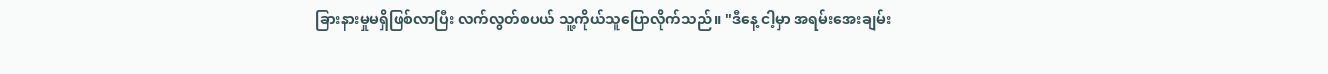ခြားနားမှုမရှိဖြစ်လာပြီး လက်လွတ်စပယ် သူ့ကိုယ်သူပြောလိုက်သည်။ "ဒီနေ့ ငါ့မှာ အရမ်းအေးချမ်း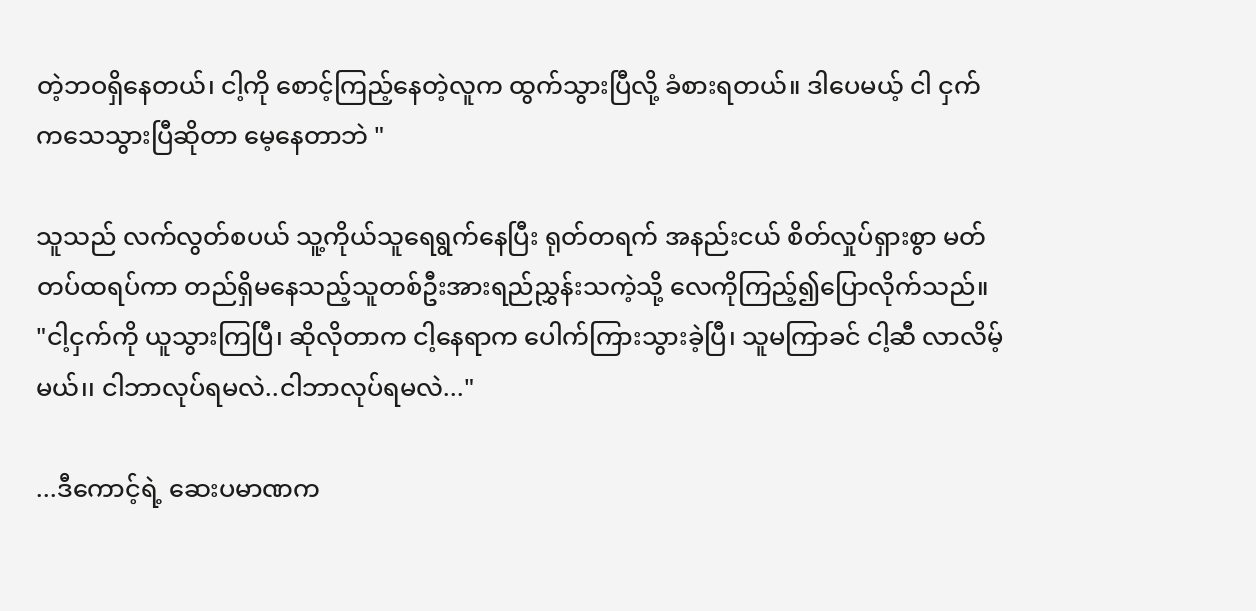တဲ့ဘဝရှိနေတယ်၊ ငါ့ကို စောင့်ကြည့်နေတဲ့လူက ထွက်သွားပြီလို့ ခံစားရတယ်။ ဒါပေမယ့် ငါ ငှက်ကသေသွားပြီဆိုတာ မေ့နေတာဘဲ "

သူသည် လက်လွတ်စပယ် သူ့ကိုယ်သူရေရွက်နေပြီး ရုတ်တရက် အနည်းငယ် စိတ်လှုပ်ရှားစွာ မတ်တပ်ထရပ်ကာ တည်ရှိမနေသည့်သူတစ်ဦးအားရည်ညွှန်းသကဲ့သို့ လေကိုကြည့်၍ပြောလိုက်သည်။
"ငါ့ငှက်ကို ယူသွားကြပြီ၊ ဆိုလိုတာက ငါ့နေရာက ပေါက်ကြားသွားခဲ့ပြီ၊ သူမကြာခင် ငါ့ဆီ လာလိမ့်မယ်၊၊ ငါဘာလုပ်ရမလဲ..ငါဘာလုပ်ရမလဲ..."

...ဒီကောင့်ရဲ့ ဆေးပမာဏက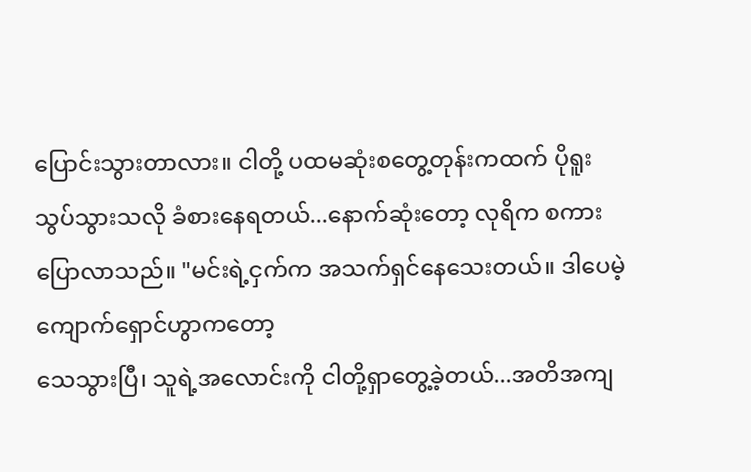ပြောင်းသွားတာလား။ ငါတို့ ပထမဆုံးစတွေ့တုန်းကထက် ပိုရူးသွပ်သွားသလို ခံစားနေရတယ်...နောက်ဆုံးတော့ လုရိက စကားပြောလာသည်။ "မင်းရဲ့ငှက်က အသက်ရှင်နေသေးတယ်။ ဒါပေမဲ့ ကျောက်ရှောင်ဟွာကတော့
သေသွားပြီ၊ သူရဲ့အလောင်းကို ငါတို့ရှာတွေ့ခဲ့တယ်...အတိအကျ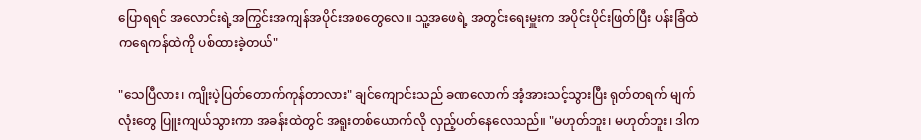ပြောရရင် အလောင်းရဲ့အကြွင်းအကျန်အပိုင်းအစတွေလေ။ သူ့အဖေရဲ့ အတွင်းရေးမှူးက အပိုင်းပိုင်းဖြတ်ပြီး ပန်းခြံထဲကရေကန်ထဲကို ပစ်ထားခဲ့တယ်"

"သေပြီလား၊ ကျိုးပဲ့ပြတ်တောက်ကုန်တာလား" ချင်ကျောင်းသည် ခဏလောက် အံ့အားသင့်သွားပြီး ရုတ်တရက် မျက်လုံးတွေ ပြူးကျယ်သွားကာ အခန်းထဲတွင် အရူးတစ်ယောက်လို လှည့်ပတ်နေလေသည်။ "မဟုတ်ဘူး၊ မဟုတ်ဘူး၊ ဒါက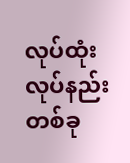လုပ်ထုံးလုပ်နည်းတစ်ခု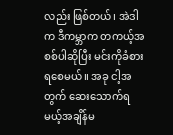လည်း ဖြစ်တယ်၊ အဲဒါက ဒီကမ္ဘာက တကယ့်အစစ်ပါဆိုပြီး မင်းကိုခံစားရစေမယ်။ အခု ငါ့အတွက် ဆေးသောက်ရမယ့်အချိန်မ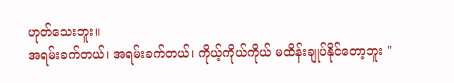ဟုတ်သေးဘူး။
အရမ်းခက်တယ်၊ အရမ်းခက်တယ်၊ ကိုယ့်ကိုယ်ကိုယ် မထိန်းချုပ်နိုင်တော့ဘူး "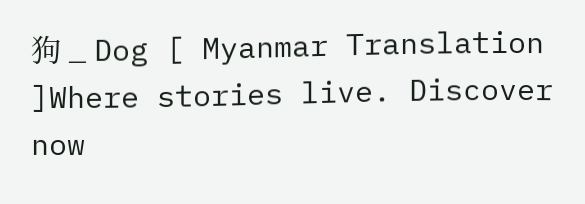狗 _ Dog [ Myanmar Translation ]Where stories live. Discover now